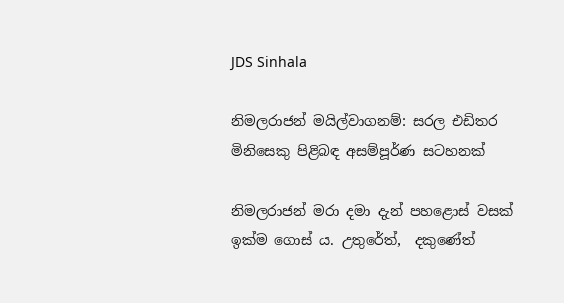JDS Sinhala

නිමලරාජන් මයිල්වාගනම්: සරල එඩිතර මිනිසෙකු පිළිබඳ අසම්පූර්ණ සටහනක්

නිමලරාජන් මරා දමා දැන් පහළොස් වසක් ඉක්ම ගොස් ය. උතුරේත්,  දකුණේත්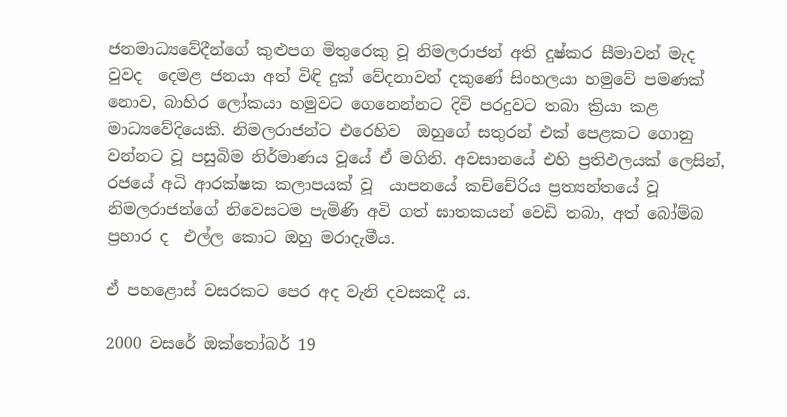ජනමාධ්‍යවේදීන්ගේ කුළුපග මිතුරෙකු වූ නිමලරාජන් අති දුෂ්කර සීමාවන් මැද වුවද  දෙමළ ජනයා අත් විඳි දුක් වේදනාවන් දකුණේ සිංහලයා හමුවේ පමණක් නොව, බාහිර ලෝකයා හමුවට ගෙනෙන්නට දිවි පරදුවට තබා ක්‍රියා කළ මාධ්‍යවේදියෙකි. නිමලරාජන්ට එරෙහිව  ඔහුගේ සතුරන් එක් පෙළකට ගොනු වන්නට වූ පසුබිම නිර්මාණය වූයේ ඒ මගිනි. අවසානයේ එහි ප්‍රතිඵලයක් ලෙසින්, රජයේ අධි ආරක්ෂක කලාපයක් වූ  යාපනයේ කච්චේරිය ප්‍රත්‍යන්තයේ වූ නිමලරාජන්ගේ නිවෙසටම පැමිණි අවි ගත් ඝාතකයන් වෙඩි තබා, අත් බෝම්බ ප්‍රහාර ද  එල්ල කොට ඔහු මරාදැමීය.

ඒ පහළොස් වසරකට පෙර අද වැනි දවසකදී ය.

2000 වසරේ ඔක්තෝබර් 19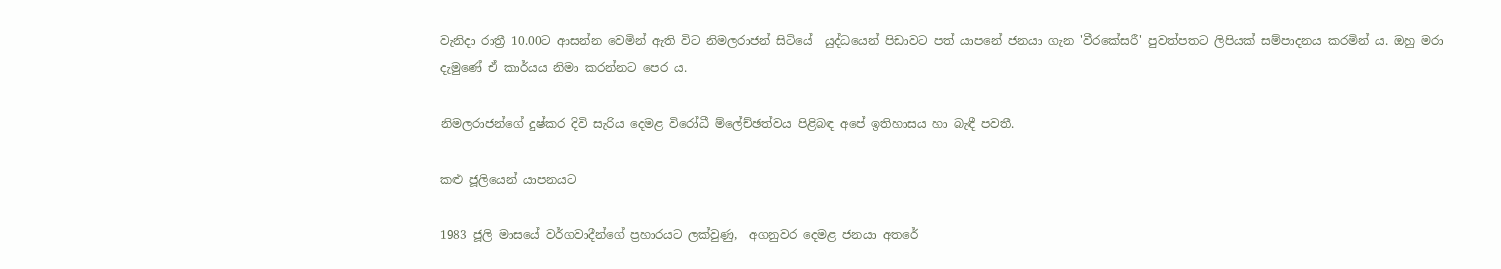වැනිදා රාත්‍රී 10.00ට ආසන්න වෙමින් ඇති විට නිමලරාජන් සිටියේ  යුද්ධයෙන් පිඩාවට පත් යාපනේ ජනයා ගැන 'වීරකේසරී' පුවත්පතට ලිපියක් සම්පාදනය කරමින් ය‍. ඔහු මරා දැමුණේ ඒ කාර්යය නිමා කරන්නට පෙර ය.

නිමලරාජන්ගේ දුෂ්කර දිවි සැරිය දෙමළ විරෝධී ම්ලේච්ඡත්වය පිළිබඳ අපේ ඉතිහාසය හා බැඳී පවතී.

කළු ජූලියෙන් යාපනයට

1983 ජූලි මාසයේ වර්ගවාදීන්ගේ ප්‍රහාරයට ලක්වුණු,  අගනුවර දෙමළ ජනයා අතරේ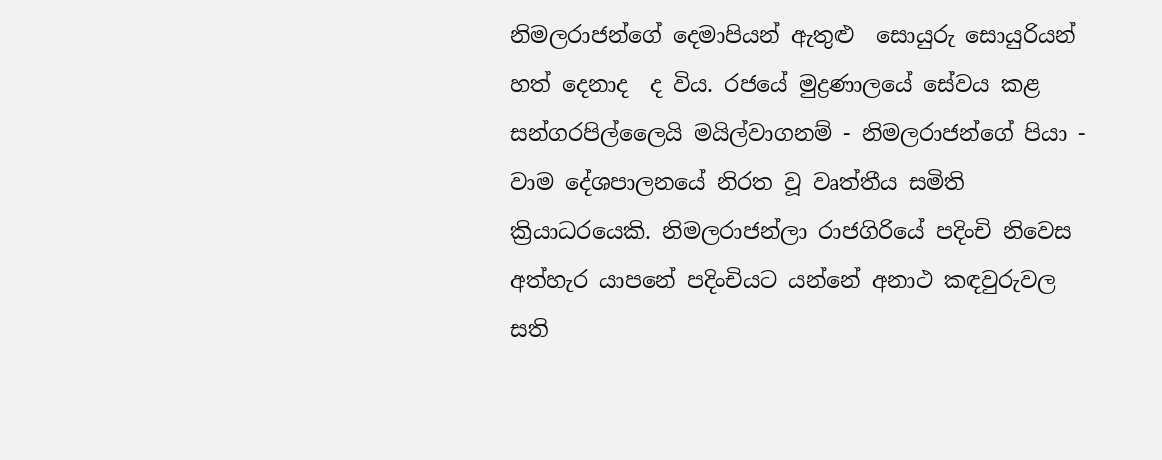නිමලරාජන්ගේ දෙමාපියන් ඇතුළු  සොයුරු සොයුරියන් හත් දෙනාද  ද විය. රජයේ මුද්‍රණාලයේ සේවය කළ  සන්ගරපිල්ලෛයි මයිල්වාගනම් - නිමලරාජන්ගේ පියා - වාම දේශපාලනයේ නිරත වූ වෘත්තීය සමිති ක්‍රියාධරයෙකි. නිමලරාජන්ලා රාජගිරියේ පදිංචි නිවෙස අත්හැර යාපනේ පදිංචියට යන්නේ අනාථ කඳවුරුවල සති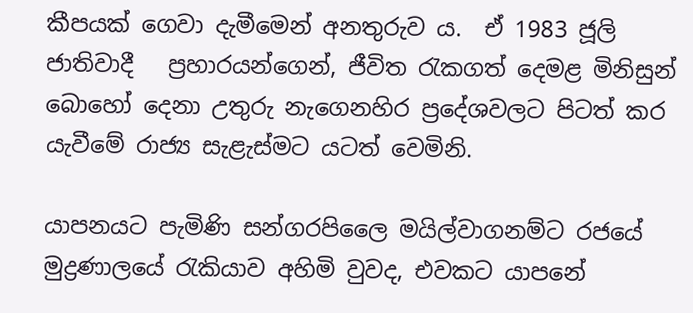කීපයක් ගෙවා දැමීමෙන් අනතුරුව ය.  ඒ 1983 ජූලි ජාතිවාදී   ප්‍රහාරයන්ගෙන්, ජීවිත රැකගත් දෙමළ මිනිසුන් බොහෝ දෙනා උතුරු නැගෙනහිර ප්‍රදේශවලට පිටත් කර යැවීමේ රාජ්‍ය සැළැස්මට යටත් වෙමිනි.

යාපනයට පැමිණි සන්ගරපිලෛ මයිල්වාගනම්ට රජයේ මුද්‍රණාලයේ රැකියාව අහිමි වුවද, එවකට යාපනේ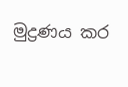මුද්‍රණය කර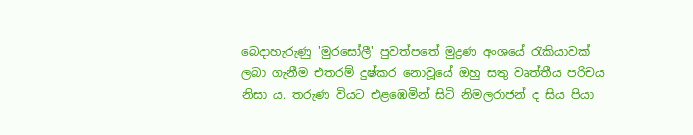බෙදාහැරුණු 'මුරසෝලී' පුවත්පතේ මුද්‍රණ අංශයේ රැකියාවක් ලබා ගැනීම එතරම් දුෂ්කර නොවූයේ ඔහු සතු වෘත්තීය පරිචය නිසා ය. තරුණ වියට එළඹෙමින් සිටි නිමලරාජන් ද සිය පියා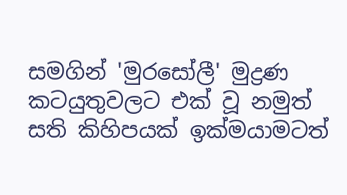සමගින් 'මුරසෝලී' මුද්‍රණ කටයුතුවලට එක් වූ නමුත් සති කිහිපයක් ඉක්මයාමටත්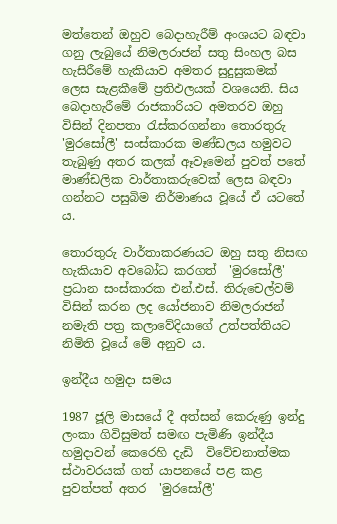මත්තෙන් ඔහුව බෙදාහැරීම් අංශයට බඳවා ගනු ලැබුයේ නිමලරාජන් සතු සිංහල බස හැසිරීමේ හැකියාව අමතර සුදුසුකමක් ලෙස සැළකීමේ ප්‍රතිඵලයක් වශයෙනි. සිය බෙදාහැරීමේ රාජකාරියට අමතරව ඔහු විසින් දිනපතා රැස්කරගන්නා තොරතුරු 'මුරසෝලී' සංස්කාරක මණ්ඩලය හමුවට තැබුණු අතර කලක් ඈවෑමෙන් පුවත් පතේ මාණ්ඩලික වාර්තාකරුවෙක් ලෙස බඳවා ගන්නට පසුබිම නිර්මාණය වූයේ ඒ යටතේ ය.

තොරතුරු වාර්තාකරණයට ඔහු සතු නිසඟ හැකියාව අවබෝධ කරගත්  'මුරසෝලී' ප්‍රධාන සංස්කාරක එන්.එස්. තිරුචෙල්වම් විසින් කරන ලද යෝජනාව නිමලරාජන් නමැති පත්‍ර කලාවේදියාගේ උත්පත්තියට නිමිති වූයේ මේ අනුව ය.

ඉන්දීය හමුදා සමය

1987 ජූලි මාසයේ දී අත්සන් කෙරුණු ඉන්දු ලංකා ගිවිසුමත් සමඟ පැමිණි ඉන්දීය හමුදාවන් කෙරෙහි දැඩි  විවේචනාත්මක ස්ථාවරයක් ගත් යාපනයේ පළ කළ පුවත්පත් අතර  'මුරසෝලී'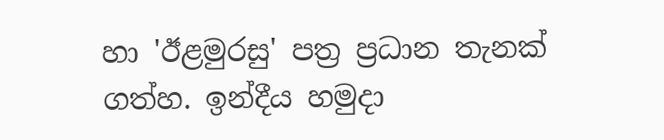හා 'ඊළමුරසු' පත්‍ර ප්‍රධාන තැනක් ගත්හ. ඉන්දීය හමුදා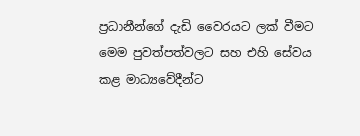ප්‍රධානීන්ගේ දැඩි වෛරයට ලක් වීමට මෙම පුවත්පත්වලට සහ එහි සේවය කළ මාධ්‍යවේදීන්ට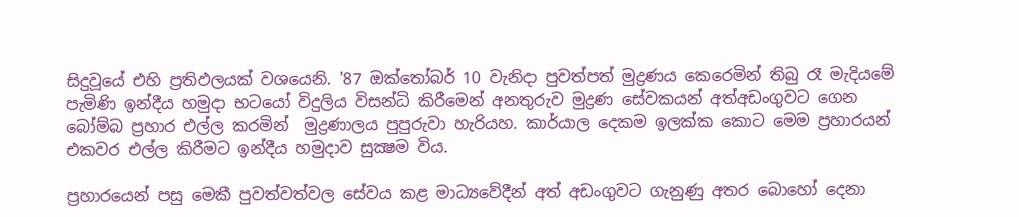සිදුවූයේ එහි ප්‍රතිඵලයක් වශයෙනි. '87 ඔක්තෝබර් 10 වැනිදා පුවත්පත් මුද්‍රණය කෙරෙමින් තිබු රෑ මැදියමේ පැමිණි ඉන්දීය හමුදා භටයෝ විදුලිය විසන්ධි කිරීමෙන් අනතුරුව මුද්‍රණ සේවකයන් අත්අඩංගුවට ගෙන බෝම්බ ප්‍රහාර එල්ල කරමින්  මුද්‍රණාලය පුපුරුවා හැරියහ. කාර්යාල ‍දෙකම ඉලක්ක කොට මෙම ප්‍රහාරයන් එකවර එල්ල කිරීමට ඉන්දීය හමුදාව සුක්‍ෂම විය.

ප්‍රහාරයෙන් පසු මෙකී පුවත්වත්වල සේවය කළ මාධ්‍යවේදීන් අත් අඩංගුවට ගැනුණු අතර බොහෝ දෙනා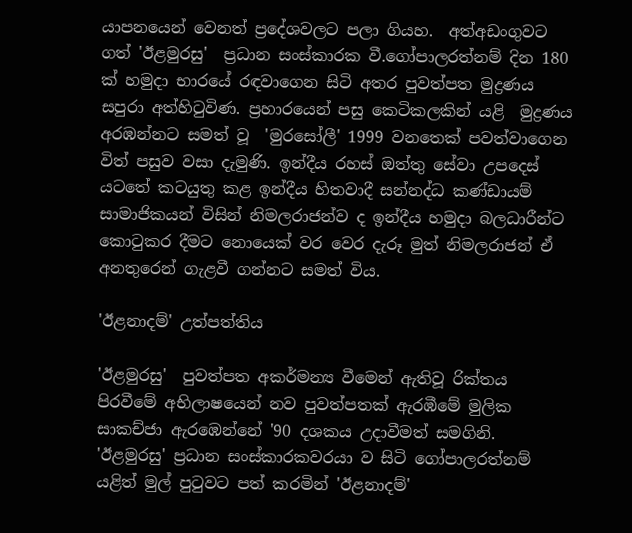යාපනයෙන් වෙනත් ප්‍රදේශවලට පලා ගියහ.  අත්අඩංගුවට ගත් 'ඊළමුරසු'  ප්‍රධාන සංස්කාරක වී.ගෝපාලරත්නම් දින 180 ක් හමුදා භාරයේ රඳවාගෙන සිටි අතර පුවත්පත මුද්‍රණය සපුරා අත්හිටුවිණ. ප්‍රහාරයෙන් පසු කෙටිකලකින් යළි  මුද්‍රණය අරඹන්නට සමත් වූ  'මුරසෝලී' 1999 වනතෙක් පවත්වාගෙන විත් පසුව වසා දැමුණි. ඉන්දීය රහස් ඔත්තු සේවා උපදෙස් යටතේ කටයුතු කළ ඉන්දීය හිතවාදී සන්නද්ධ කණ්ඩායම් සාමාජිකයන් විසින් නිමලරාජන්ව ද ඉන්දීය හමුදා බලධාරීන්ට කොටුකර දීමට නොයෙක් වර වෙර දැරූ මුත් නිමලරාජන් ඒ අනතුරෙන් ගැළවී ගන්නට සමත් විය.

'ඊළනාදම්' උත්පත්තිය

'ඊළමුරසු'  පුවත්පත අකර්මන්‍ය වීමෙන් ඇතිවූ රික්තය පිරවීමේ අභිලාෂයෙන් නව පුවත්පතක් ඇරඹීමේ මුලික සාකච්ජා ඇරඹෙන්නේ '90 දශකය උදාවීමත් සමගිනි. 'ඊළමුරසු' ප්‍රධාන සංස්කාරකවරයා ව සිටි ගෝපාලරත්නම් යළිත් මුල් පුටුවට පත් කරමින් 'ඊළනාදම්'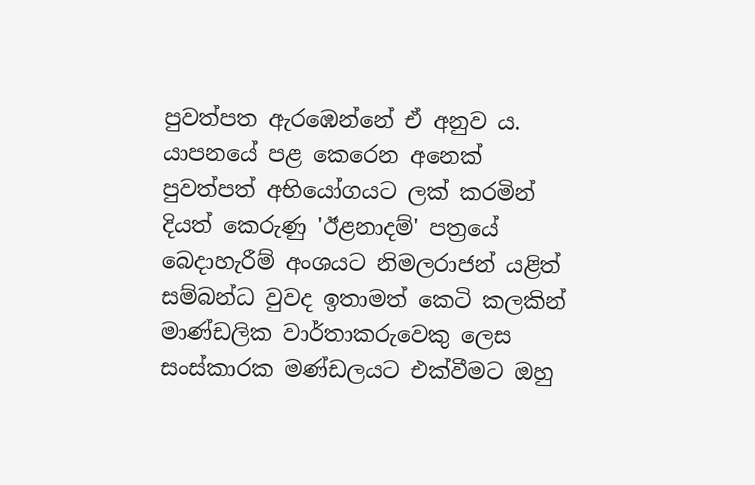පුවත්පත ඇරඹෙන්නේ ඒ අනුව ය. යාපනයේ පළ කෙරෙන අනෙක් පුවත්පත් අභියෝගයට ලක් කරමින් දියත් කෙරුණු 'ඊළනාදම්' පත්‍රයේ බෙදාහැරීම් අංශයට නිමලරාජන් යළිත් සම්බන්ධ වුවද ඉතාමත් කෙටි කලකින් මාණ්ඩලික වාර්තාකරුවෙකු ලෙස සංස්කාරක මණ්ඩලයට එක්වීමට ඔහු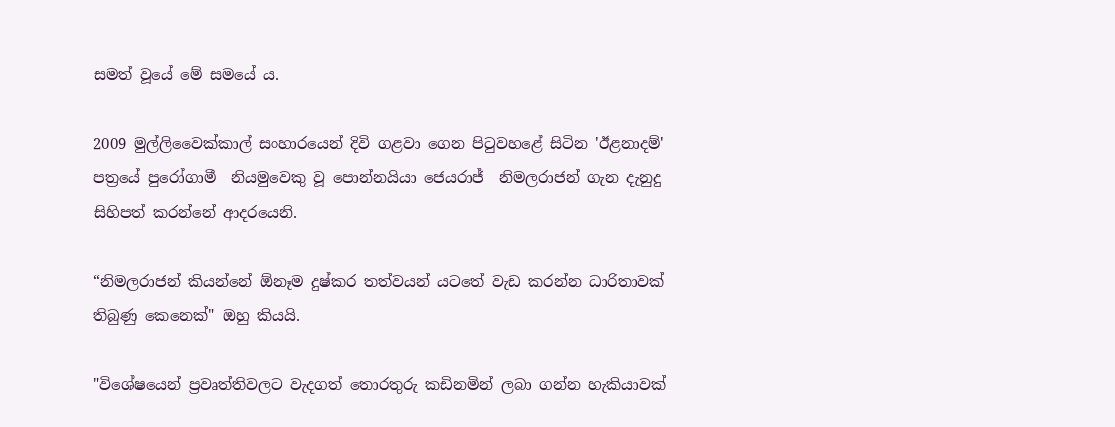සමත් වූයේ මේ සමයේ ය.

2009 මුල්ලිවෛක්කාල් සංහාරයෙන් දිවි ගළවා ගෙන පිටුවහළේ සිටින 'ඊළනාදම්' පත්‍රයේ පුරෝගාමී  නියමුවෙකු වූ පොන්නයියා ජෙයරාජ්  නිමලරාජන් ගැන දැනුදු සිහිපත් කරන්නේ ආදරයෙනි.

“නිමලරාජන් කියන්නේ ඕනෑම දුෂ්කර තත්වයන් යටතේ වැඩ කරන්න ධාරිතාවක් තිබුණු කෙනෙක්" ඔහු කියයි.

"විශේෂයෙන් ප්‍රවෘත්තිවලට වැදගත් තොරතුරු කඩිනමින් ලබා ගන්න හැකියාවක්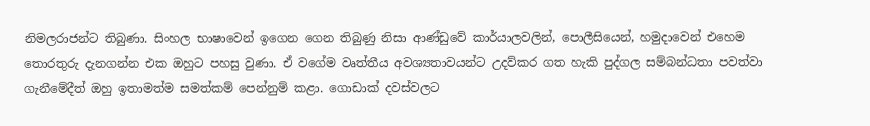නිමලරාජන්ට තිබුණා. සිංහල භාෂාවෙන් ඉගෙන ගෙන තිබුණු නිසා ආණ්ඩුවේ කාර්යාලවලින්, පොලීසියෙන්, හමුදාවෙන් එහෙම තොරතුරු දැනගන්න එක ඔහුට පහසු වුණා. ඒ වගේම වෘත්තීය අවශ්‍යතාවයන්ට උදව්කර ගත හැකි පුද්ගල සම්බන්ධතා පවත්වා ගැනීමේදීත් ඔහු ඉතාමත්ම සමත්කම් පෙන්නුම් කළා. ගොඩාක් දවස්වලට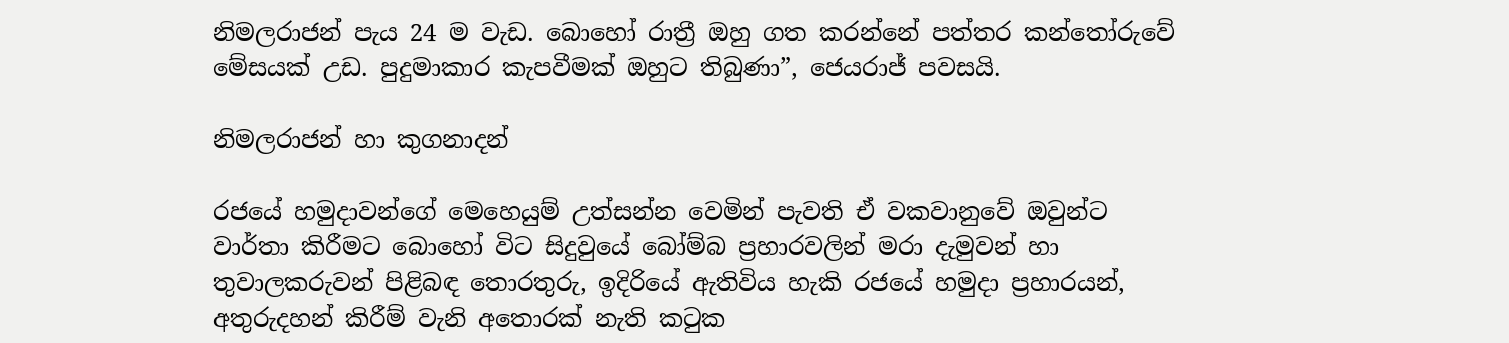නිමලරාජන් පැය 24 ම වැඩ. බොහෝ රාත්‍රී ඔහු ගත කරන්නේ පත්තර කන්තෝරුවේ මේසයක් උඩ. පුදුමාකාර කැපවීමක් ඔහුට තිබුණා”, ජෙයරාජ් පවසයි.

නිමලරාජන් හා කුගනාදන්

රජයේ හමුදාවන්ගේ මෙහෙයුම් උත්සන්න වෙමින් පැවති ඒ වකවානුවේ ඔවුන්ට වාර්තා කිරීමට බොහෝ විට සිදුවුයේ බෝම්බ ප්‍රහාරවලින් මරා දැමුවන් හා තුවාලකරුවන් පිළිබඳ තොරතුරු, ඉදිරියේ ඇතිවිය හැකි රජයේ හමුදා ප්‍රහාරයන්, අතුරුදහන් කිරීම් වැනි අතොරක් නැති කටුක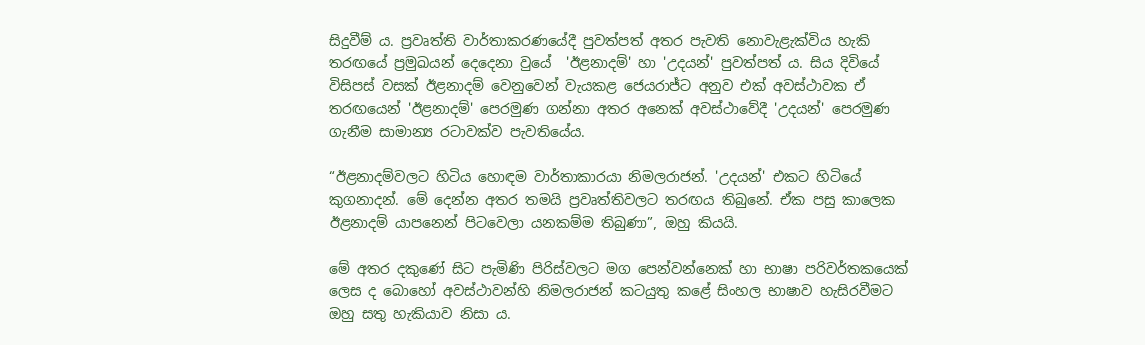සිදුවීම් ය. ප්‍රවෘත්ති වාර්තාකරණයේදී පුවත්පත් අතර පැවති නොවැළැක්විය හැකි තරඟයේ ප්‍රමුඛයන් දෙදෙනා වුයේ  'ඊළනාදම්' හා 'උදයන්' පුවත්පත් ය. සිය දිවියේ විසිපස් වසක් ඊළනාදම් වෙනුවෙන් වැයකළ ජෙයරාජ්ට අනුව එක් අවස්ථාවක ඒ තරඟයෙන් 'ඊළනාදම්' පෙරමුණ ගන්නා අතර අනෙක් අවස්ථාවේදී 'උදයන්' පෙරමුණ ගැනීම සාමාන්‍ය රටාවක්ව පැවතියේය.

“ඊළනාදම්වලට හිටිය හොඳම වාර්තාකාරයා නිමලරාජන්. 'උදයන්' එකට හිටියේ කුගනාදන්. මේ දෙන්න අතර තමයි ප්‍රවෘත්තිවලට තරඟය තිබුනේ. ඒක පසු කාලෙක ඊළනාදම් යාපනෙන් පිටවෙලා යනකම්ම තිබුණා”, ඔහු කියයි.

මේ අතර දකුණේ සිට පැමිණි පිරිස්වලට මග පෙන්වන්නෙක් හා භාෂා පරිවර්තකයෙක් ලෙස ද බොහෝ අවස්ථාවන්හි නිමලරාජන් කටයුතු කළේ සිංහල භාෂාව හැසිරවීමට ඔහු සතු හැකියාව නිසා ය.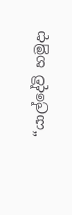“යාල්දේවි හමුදා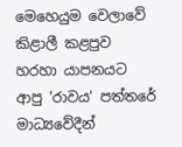මෙහෙයුම වෙලාවේ කිළාලී කළපුව හරහා යාපනයට ආපු 'රාවය' පත්තරේ මාධ්‍යවේදීන්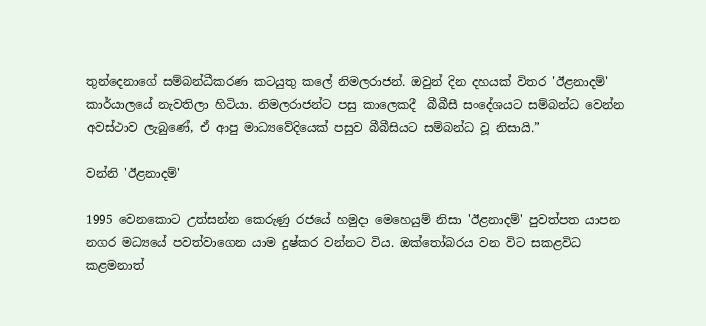තුන්දෙනාගේ සම්බන්ධීකරණ කටයුතු කලේ නිමලරාජන්. ඔවුන් දින දහයක් විතර 'ඊළනාදම්' කාර්යාලයේ නැවතිලා හිටියා. නිමලරාජන්ට පසු කාලෙකදී  බීබීසී සංදේශයට සම්බන්ධ වෙන්න අවස්ථාව ලැබුණේ, ඒ ආපු මාධ්‍යවේදියෙක් පසුව බීබීසියට සම්බන්ධ වූ නිසායි.”

වන්නි 'ඊළනාදම්'

1995 වෙනකොට උත්සන්න කෙරුණු රජයේ හමුදා මෙහෙයුම් නිසා 'ඊළනාදම්' පුවත්පත යාපන නගර මධ්‍යයේ පවත්වාගෙන යාම දුෂ්කර වන්නට විය. ඔක්තෝබරය වන විට සකළවිධ කළමනාත්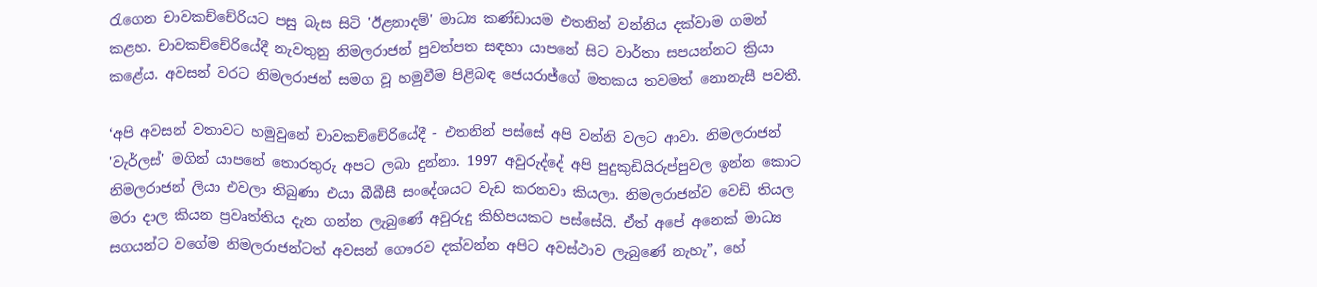රැගෙන චාවකච්චේරියට පසු බැස සිටි 'ඊළනාදම්' මාධ්‍ය කණ්ඩායම එතනින් වන්නිය දක්වාම ගමන් කළහ. චාවකච්චේරියේදී නැවතුනු නිමලරාජන් පුවත්පත සඳහා යාපනේ සිට වාර්තා සපයන්නට ක්‍රියා කළේය. අවසන් වරට නිමලරාජන් සමග වූ හමුවීම පිළිබඳ ජෙයරාජ්ගේ මතකය තවමත් නොනැසී පවතී.

‘අපි අවසන් වතාවට හමුවුනේ චාවකච්චේරියේදී - එතනින් පස්සේ අපි වන්නි වලට ආවා. නිමලරාජන් 'වැර්ලස්' මගින් යාපනේ තොරතුරු අපට ලබා දුන්නා. 1997 අවුරුද්දේ අපි පුදුකුඩියිරුප්පුවල ඉන්න කොට නිමලරාජන් ලියා එවලා තිබුණා එයා බීබීසී සංදේශයට වැඩ කරනවා කියලා. නිමලරාජන්ව වෙඩි තියල මරා දාල කියන ප්‍රවෘත්තිය දැන ගන්න ලැබුණේ අවුරුදු කිහිපයකට පස්සේයි. ඒත් අපේ අනෙක් මාධ්‍ය සගයන්ට වගේම නිමලරාජන්ටත් අවසන් ගෞරව දක්වන්න අපිට අවස්ථාව ලැබුණේ නැහැ”, හේ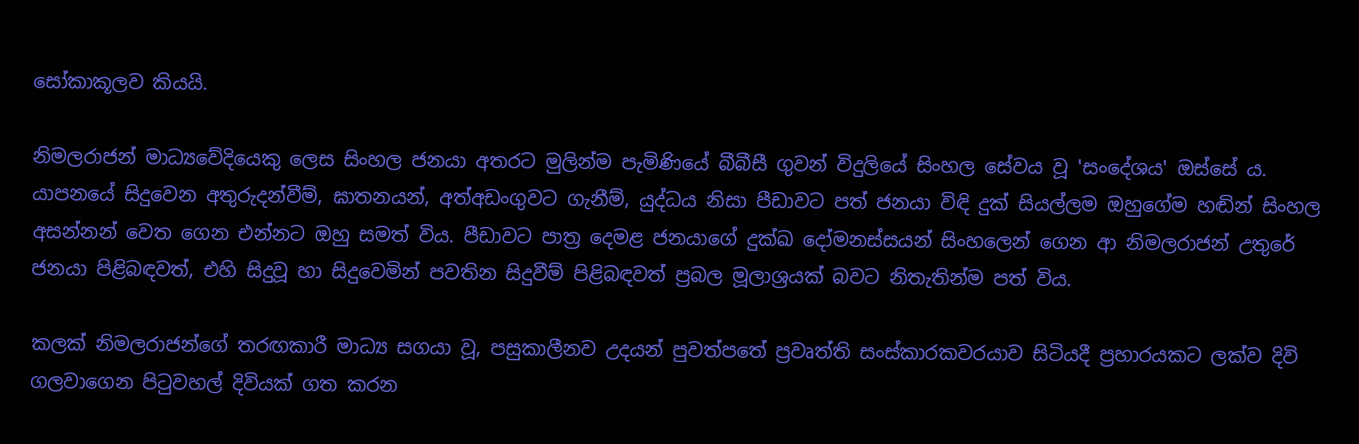සෝකාකූලව කියයි.

නිමලරාජන් මාධ්‍යවේදියෙකු ලෙස සිංහල ජනයා අතරට මුලින්ම පැමිණියේ බීබීසී ගුවන් විදුලියේ සිංහල සේවය වූ 'සංදේශය' ඔස්සේ ය. යාපනයේ සිදුවෙන අතුරුදන්වීම්, ඝාතනයන්, අත්අඩංගුවට ගැනීම්, යුද්ධය නිසා පීඩාවට පත් ජනයා විඳි දුක් සියල්ලම ඔහුගේම හඬින් සිංහල අසන්නන් වෙත ගෙන එන්නට ඔහු සමත් විය. පීඩාවට පාත්‍ර දෙමළ ජනයාගේ දුක්ඛ දෝමනස්සයන් සිංහලෙන් ගෙන ආ නිමලරාජන් උතුරේ ජනයා පිළිබඳවත්, එහි සිදුවූ හා සිදුවෙමින් පවතින සිදුවීම් පිළිබඳවත් ප්‍රබල මූලාශ්‍රයක් බවට නිතැතින්ම පත් විය.

කලක් නිමලරාජන්ගේ තරඟකාරී මාධ්‍ය සගයා වූ, පසුකාලීනව උදයන් පුවත්පතේ ප්‍රවෘත්ති සංස්කාරකවරයාව සිටියදී ප්‍රහාරයකට ලක්ව දිවි ගලවාගෙන පිටුවහල් දිවියක් ගත කරන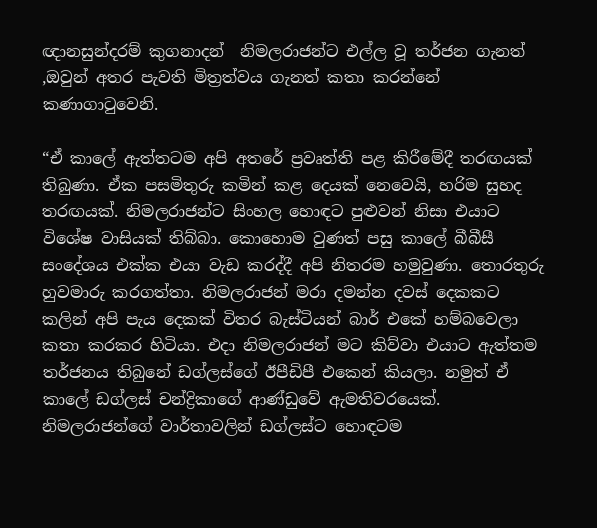ඥානසුන්දරම් කුගනාදන්  නිමලරාජන්ට එල්ල වූ තර්ජන ගැනත් ,ඔවුන් අතර පැවති මිත්‍රත්වය ගැනත් කතා කරන්නේ කණාගාටුවෙනි.

“ඒ කාලේ ඇත්තටම අපි අතරේ ප්‍රවෘත්ති පළ කිරීමේදී තරඟයක් තිබුණා. ඒක පසමිතුරු කමින් කළ දෙයක් නෙවෙයි, හරිම සුහද තරඟයක්. නිමලරාජන්ට සිංහල හොඳට පුළුවන් නිසා එයාට විශේෂ වාසියක් තිබ්බා. කොහොම වුණත් පසු කාලේ බීබීසී සංදේශය එක්ක එයා වැඩ කරද්දී අපි නිතරම හමුවුණා. තොරතුරු හුවමාරු කරගත්තා. නිමලරාජන් මරා දමන්න දවස් දෙකකට කලින් අපි පැය දෙකක් විතර බැස්ටියන් බාර් එකේ හම්බවෙලා කතා කරකර හිටියා. එදා නිමලරාජන් මට කිව්වා එයාට ඇත්තම තර්ජනය තිබුනේ ඩග්ලස්ගේ ඊපීඩිපී එකෙන් කියලා. නමුත් ඒ කාලේ ඩග්ලස් චන්ද්‍රිකාගේ ආණ්ඩුවේ ඇමතිවරයෙක්‍. නිමලරාජන්ගේ වාර්තාවලින් ඩග්ලස්ට හොඳටම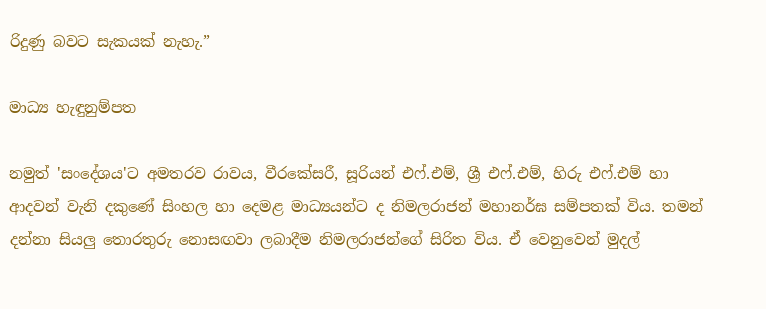රිදුණු බවට සැකයක් නැහැ.”

මාධ්‍ය හැඳුනුම්පත

නමුත් 'සංදේශය'ට අමතරව රාවය, වීරකේසරී, සූරියන් එෆ්.එම්, ශ්‍රී එෆ්.එම්, හිරු එෆ්.එම් හා ආදවන් වැනි දකුණේ සිංහල හා දෙමළ මාධ්‍යයන්ට ද නිමලරාජන් මහානර්ඝ සම්පතක් විය. තමන් දන්නා සියලු තොරතුරු නොසඟවා ලබාදීම නිමලරාජන්ගේ සිරිත විය. ඒ වෙනුවෙන් මුදල්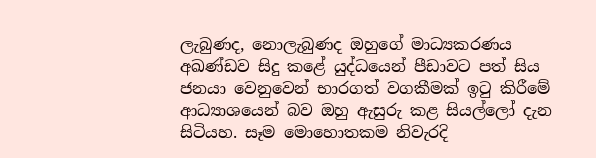ලැබුණද, නොලැබුණද ඔහුගේ මාධ්‍යකරණය අඛණ්ඩව සිදු කළේ යුද්ධයෙන් පීඩාවට පත් සිය ජනයා වෙනුවෙන් භාරගත් වගකීමක් ඉටු කිරීමේ ආධ්‍යාශයෙන් බව ඔහු ඇසුරු කළ සියල්ලෝ දැන සිටියහ. සෑම මොහොතකම නිවැරදි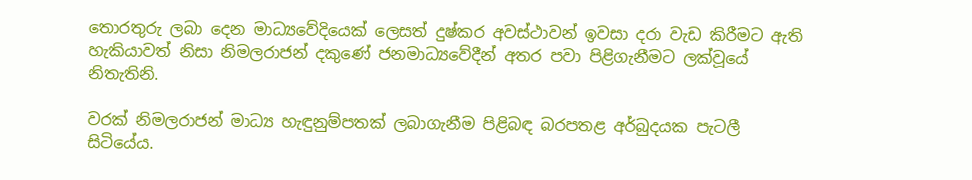තොරතුරු ලබා දෙන මාධ්‍යවේදියෙක් ලෙසත් දුෂ්කර අවස්ථාවන් ඉවසා දරා වැඩ කිරීමට ඇති හැකියාවත් නිසා නිමලරාජන් දකුණේ ජනමාධ්‍යවේදීන් අතර පවා පිළිගැනීමට ලක්වූයේ නිතැතිනි.

වරක් නිමලරාජන් මාධ්‍ය හැඳුනුම්පතක් ලබාගැනීම පිළිබඳ බරපතළ අර්බුදයක පැටලී සිටියේය.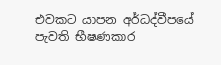එවකට යාපන අර්ධද්වීපයේ පැවති භීෂණකාර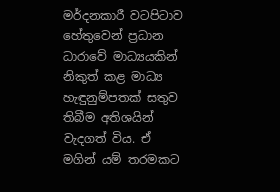මර්දනකාරී වටපිටාව හේතුවෙන් ප්‍රධාන ධාරාවේ මාධ්‍යයකින් නිකුත් කළ මාධ්‍ය හැඳුනුම්පතක් සතුව තිබීම අතිශයින් වැදගත් විය. ඒ මගින් යම් තරමකට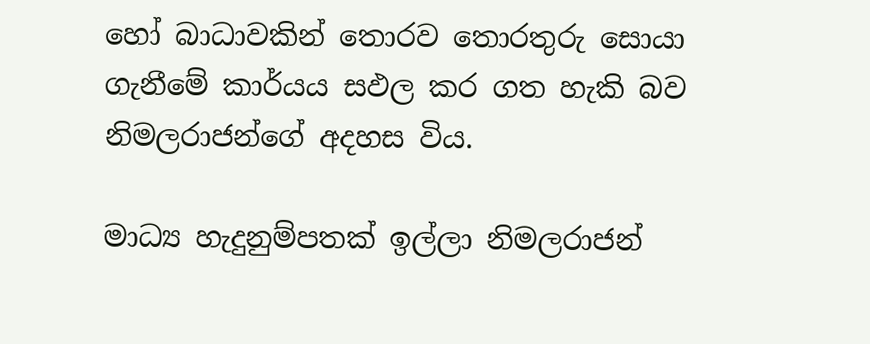හෝ බාධාවකින් තොරව තොරතුරු සොයා  ගැනීමේ කාර්යය සඵල කර ගත හැකි බව නිමලරාජන්ගේ අදහස විය.

මාධ්‍ය හැදුනුම්පතක් ඉල්ලා නිමලරාජන්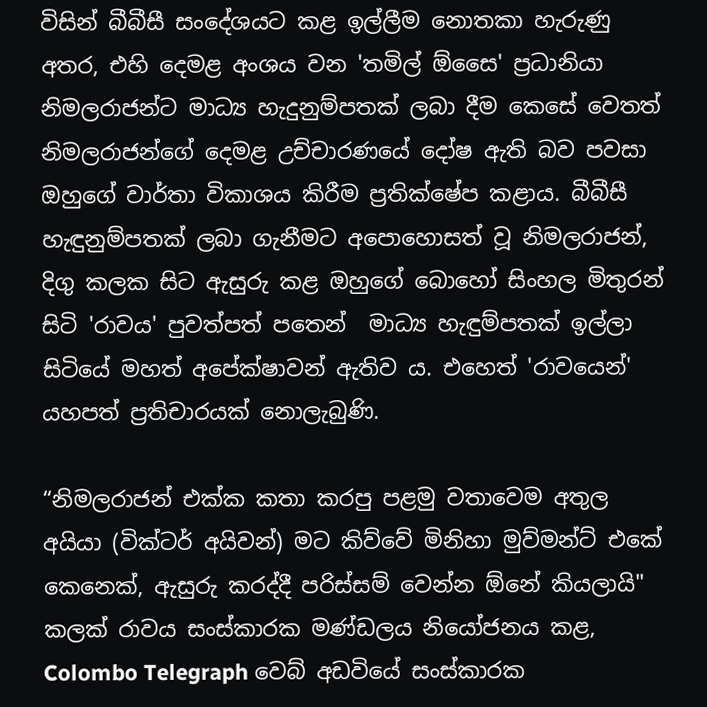විසින් බීබීසී සංදේශයට කළ ඉල්ලීම නොතකා හැරුණු අතර, එහි දෙමළ අංශය වන 'තමිල් ඕසෛ' ප්‍රධානියා නිමලරාජන්ට මාධ්‍ය හැදුනුම්පතක් ලබා දීම කෙසේ වෙතත් නිමලරාජන්ගේ දෙමළ උච්චාරණයේ දෝෂ ඇති බව පවසා ඔහුගේ වාර්තා විකාශය කිරීම ප්‍රතික්ෂේප කළාය. බීබීසී හැඳුනුම්පතක් ලබා ගැනීමට අපොහොසත් වූ නිමලරාජන්, දිගු කලක සිට ඇසුරු කළ ඔහුගේ බොහෝ සිංහල මිතුරන් සිටි 'රාවය' පුවත්පත් පතෙන්  මාධ්‍ය හැඳුම්පතක් ඉල්ලා සිටියේ මහත් අපේක්ෂාවන් ඇතිව ය. එහෙත් 'රාවයෙන්' යහපත් ප්‍රතිචාරයක් නොලැබුණි.

“නිමලරාජන් එක්ක කතා කරපු පළමු වතාවෙම අතුල අයියා (වික්ටර් අයිවන්) මට කිව්වේ මිනිහා මුව්මන්ට් එකේ කෙනෙක්, ඇසුරු කරද්දී පරිස්සම් වෙන්න ඕනේ කියලායි" කලක් රාවය සංස්කාරක මණ්ඩලය නියෝජනය කළ, Colombo Telegraph වෙබ් අඩවියේ සංස්කාරක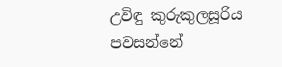උවිඳු කුරුකුලසූරිය පවසන්නේ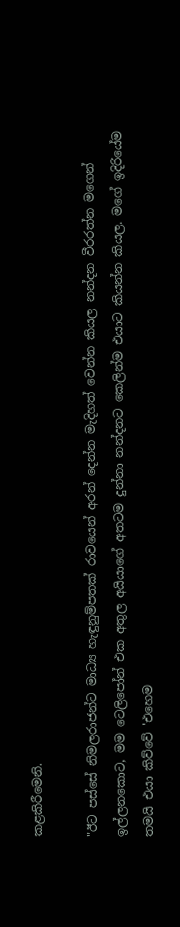කළකිරීමෙනි.

"ඊට පස්සේ නිමලරාජන්ට මාධ්‍ය හැඳුනුම්පතක් රාවයෙන් අරන් දෙන්න මැදිහත් වෙන්න කියල නන්දන වීරරත්න මගෙන් ඉල්ලනකොට, මම ටෙලිපෝන් එක අතුල අයියාගේ අතටම දුන්නා නන්දනට කෙලින්ම එයාට කියන්න කියල. මගේ ඉදිරියේම තමයි එයා කිව්වේ 'එහෙම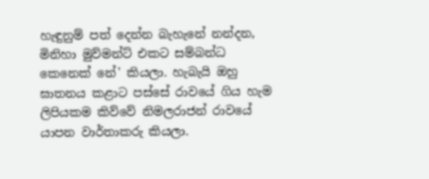හැඳුනුම් පත් දෙන්න බැහැනේ නන්දන, මිනිහා මුව්මන්ට් එකට සම්බන්ධ කෙනෙක් නේ' කියලා. හැබැයි ඔහු ඝාතනය කළාට පස්සේ රාවයේ ගිය හැම ලිපියකම කිව්වේ නිමලරාජන් රාවයේ යාපන වාර්තාකරු කියලා.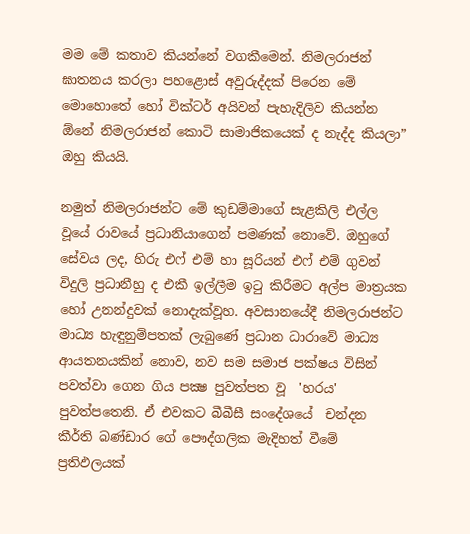මම මේ කතාව කියන්නේ වගකීමෙන්. නිමලරාජන් ඝාතනය කරලා පහළොස් අවුරුද්දක් පිරෙන මේ මොහොතේ හෝ වික්ටර් අයිවන් පැහැදිලිව කියන්න ඕනේ නිමලරාජන් කොටි සාමාජිකයෙක් ද නැද්ද කියලා”  ඔහු කියයි.

නමුත් නිමලරාජන්ට මේ කුඩම්මාගේ සැළකිලි එල්ල වූයේ රාවයේ ප්‍රධානියාගෙන් පමණක් නොවේ. ඔහුගේ සේවය ලද, හිරු එෆ් එම් හා සූරියන් එෆ් එම් ගුවන් විදුලි ප්‍රධානීහු ද එකී ඉල්ලීම ඉටු කිරීමට අල්ප මාත්‍රයක හෝ උනන්දුවක් නොදැක්වූහ. අවසානයේදී නිමලරාජන්ට මාධ්‍ය හැඳුනුම්පතක් ලැබුණේ ප්‍රධාන ධාරාවේ මාධ්‍ය ආයතනයකින් නොව, නව සම සමාජ පක්ෂය විසින් පවත්වා ගෙන ගිය පක්‍ෂ පුවත්පත වූ  'හරය' පුවත්පතෙනි. ඒ එවකට බීබීසී සංදේශයේ  චන්දන කීර්ති බණ්ඩාර ගේ පෞද්ගලික මැදිහත් වීමේ ප්‍රතිඵලයක්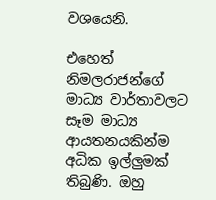වශයෙනි.

එහෙත් නිමලරාජන්ගේ මාධ්‍ය වාර්තාවලට සෑම මාධ්‍ය ආයතනයකින්ම අධික ඉල්ලුමක් තිබුණි. ඔහු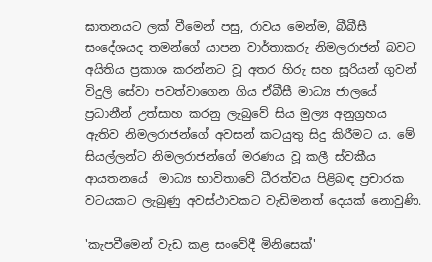ඝාතනයට ලක් වීමෙන් පසු, රාවය මෙන්ම, බීබීසී සංදේශයද තමන්ගේ යාපන වාර්තාකරු නිමලරාජන් බවට අයිතිය ප්‍රකාශ කරන්නට වූ අතර හිරු සහ සූරියන් ගුවන් විදුලි සේවා පවත්වාගෙන ගිය ඒබීසී මාධ්‍ය ජාලයේ ප්‍රධානීන් උත්සාහ කරනු ලැබුවේ සිය මුල්‍ය අනුග්‍රහය ඇතිව නිමලරාජන්ගේ අවසන් කටයුතු සිදු කිරීමට ය. මේ සියල්ලන්ට නිමලරාජන්ගේ මරණය වූ කලී ස්වකීය ආයතනයේ  මාධ්‍ය භාවිතාවේ ධීරත්වය පිළිබඳ ප්‍රචාරක වටයකට ලැබුණු අවස්ථාවකට වැඩිමනත් දෙයක් නොවුණි.

'කැපවීමෙන් වැඩ කළ සංවේදී මිනිසෙක්'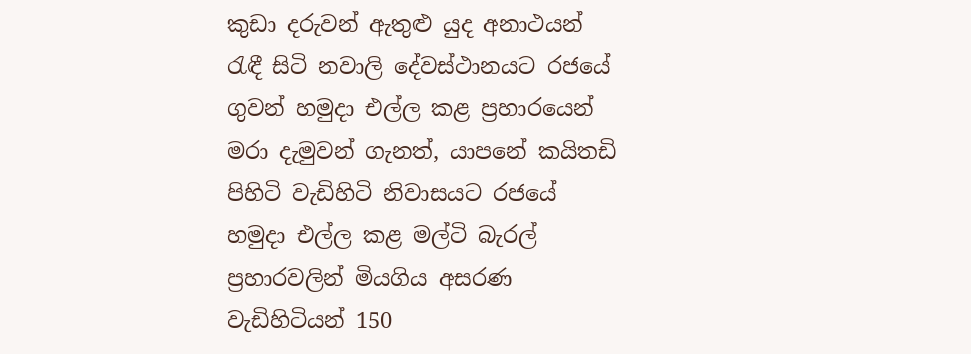කුඩා දරුවන් ඇතුළු යුද අනාථයන් රැඳී සිටි නවාලි දේවස්ථානයට රජයේ ගුවන් හමුදා එල්ල කළ ප්‍රහාරයෙන් මරා දැමුවන් ගැනත්, යාපනේ කයිතඩි පිහිටි වැඩිහිටි නිවාසයට රජයේ හමුදා එල්ල කළ මල්ටි බැරල් ප්‍රහාරවලින් මියගිය අසරණ වැඩිහිටියන් 150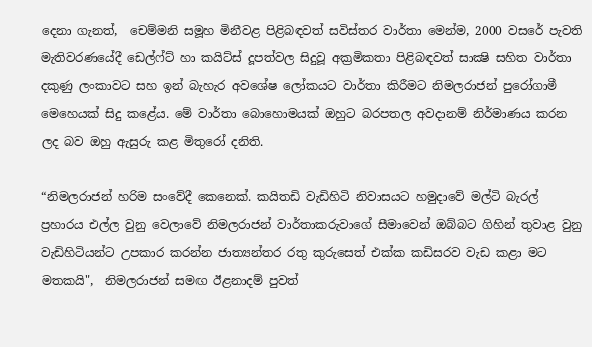දෙනා ගැනත්,  චෙම්මනි සමූහ මිනීවළ පිළිබඳවත් සවිස්තර වාර්තා මෙන්ම, 2000 වසරේ පැවති මැතිවරණයේදී ඩෙල්ෆ්ට් හා කයිට්ස් දූපත්වල සිදුවූ අක්‍රමිකතා පිළිබඳවත් සාක්‍ෂි සහිත වාර්තා දකුණු ලංකාවට සහ ඉන් බැහැර අවශේෂ ලෝකයට වාර්තා කිරීමට නිමලරාජන් පුරෝගාමී මෙහෙයක් සිදු කළේය. මේ වාර්තා බොහොමයක් ඔහුට බරපතල අවදානම් නිර්මාණය කරන ලද බව ඔහු ඇසුරු කළ මිතුරෝ දනිති.

“නිමලරාජන් හරිම සංවේදී කෙනෙක්. කයිතඩි වැඩිහිටි නිවාසයට හමුදාවේ මල්ටි බැරල් ප්‍රහාරය එල්ල වුනු වෙලාවේ නිමලරාජන් වාර්තාකරුවාගේ සීමාවෙන් ඔබ්බට ගිහින් තුවාළ වුනු වැඩිහිටියන්ට උපකාර කරන්න ජාත්‍යන්තර රතු කුරුසෙත් එක්ක කඩිසරව වැඩ කළා මට මතකයි",  නිමලරාජන් සමඟ ඊළනාදම් පුවත්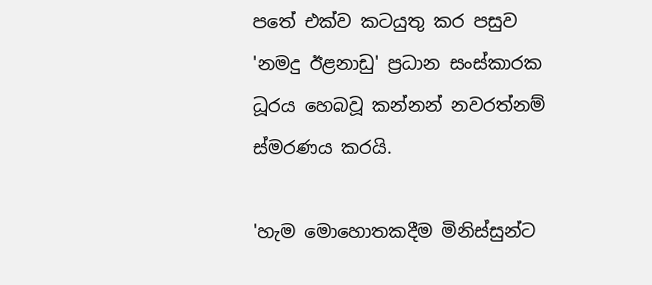පතේ එක්ව කටයුතු කර පසුව 'නමදු ඊළනාඩු' ප්‍රධාන සංස්කාරක ධූරය හෙබවූ කන්නන් නවරත්නම් ස්මරණය කරයි.

'හැම මොහොතකදීම මිනිස්සුන්ට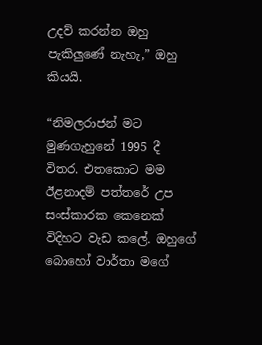උදව් කරන්න ඔහු පැකිලුණේ නැහැ,” ඔහු කියයි.

“නිමලරාජන් මට මුණගැහුනේ 1995 දී විතර. එතකොට මම ඊළනාදම් පත්තරේ උප සංස්කාරක කෙනෙක් විදිහට වැඩ කලේ. ඔහුගේ බොහෝ වාර්තා මගේ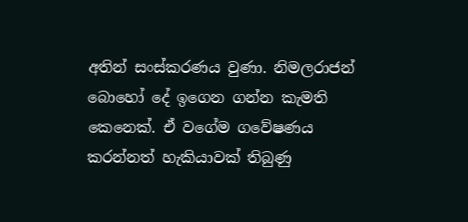අතින් සංස්කරණය වුණා. නිමලරාජන් බොහෝ දේ ඉගෙන ගන්න කැමති කෙනෙක්. ඒ වගේම ගවේෂණය කරන්නත් හැකියාවක් තිබුණු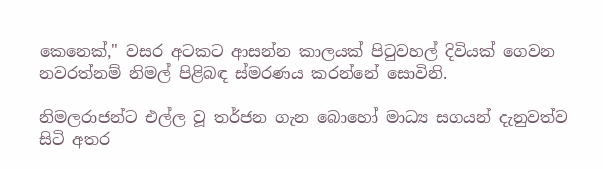කෙනෙක්," වසර අටකට ආසන්න කාලයක් පිටුවහල් දිවියක් ගෙවන නවරත්නම් නිමල් පිළිබඳ ස්මරණය කරන්නේ සොවිනි.

නිමලරාජන්ට එල්ල වූ තර්ජන ගැන බොහෝ මාධ්‍ය සගයන් දැනුවත්ව සිටි අතර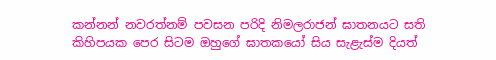කන්නන් නවරත්නම් පවසන පරිදි නිමලරාජන් ඝාතනයට සති කිහිපයක පෙර සිටම ඔහුගේ ඝාතකයෝ සිය සැළැස්ම දියත්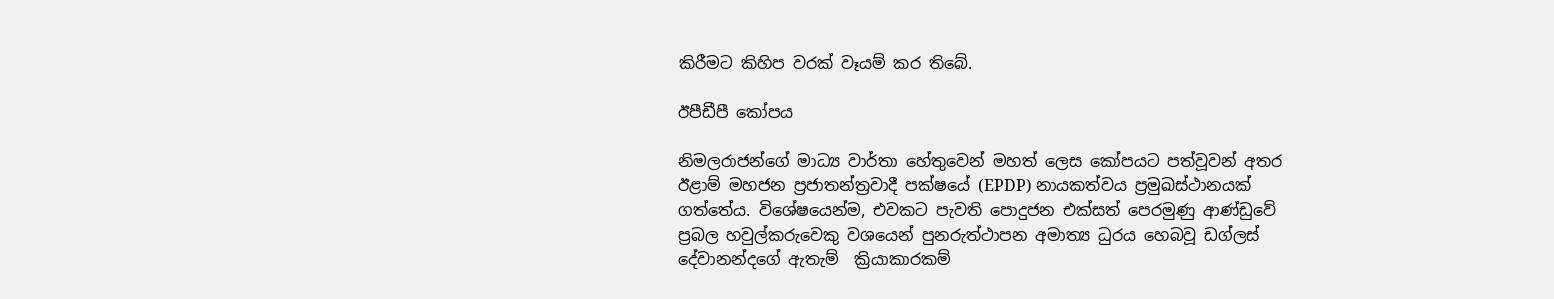කිරීමට කිහිප වරක් වෑයම් කර තිබේ.

ඊපීඩීපී කෝපය

නිමලරාජන්ගේ මාධ්‍ය වාර්තා හේතුවෙන් මහත් ලෙස කෝපයට පත්වූවන් අතර ඊළාම් මහජන ප්‍රජාතන්ත්‍රවාදී පක්ෂයේ (EPDP) නායකත්වය ප්‍රමුඛස්ථානයක් ගත්තේය. විශේෂයෙන්ම, එවකට පැවති පොදුජන එක්සත් පෙරමුණු ආණ්ඩුවේ ප්‍රබල හවුල්කරුවෙකු වශයෙන් පුනරුත්ථාපන අමාත්‍ය ධුරය හෙබවූ ඩග්ලස් දේවානන්දගේ ඇතැම්  ක්‍රියාකාරකම්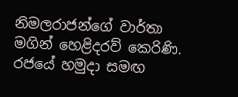නිමලරාජන්ගේ වාර්තා මගින් හෙළිදරව් කෙරිණි. රජයේ හමුදා සමඟ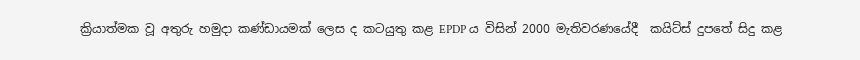ක්‍රියාත්මක වූ අතුරු හමුදා කණ්ඩායමක් ලෙස ද කටයුතු කළ EPDP ය විසින් 2000 මැතිවරණයේදී  කයිට්ස් දුපතේ සිදු කළ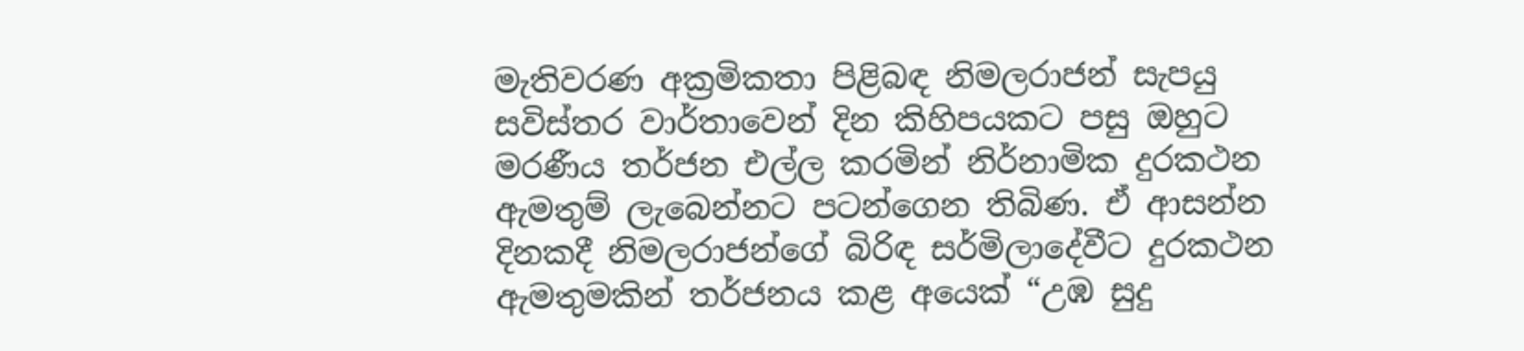මැතිවරණ අක්‍රමිකතා පිළිබඳ නිමලරාජන් සැපයු සවිස්තර වාර්තාවෙන් දින කිහිපයකට පසු ඔහුට මරණීය තර්ජන එල්ල කරමින් නිර්නාමික දුරකථන ඇමතුම් ලැබෙන්නට පටන්ගෙන තිබිණ. ඒ ආසන්න දිනකදී නිමලරාජන්ගේ බිරිඳ සර්මිලාදේවීට දුරකථන ඇමතුමකින් තර්ජනය කළ අයෙක් “උඹ සුදු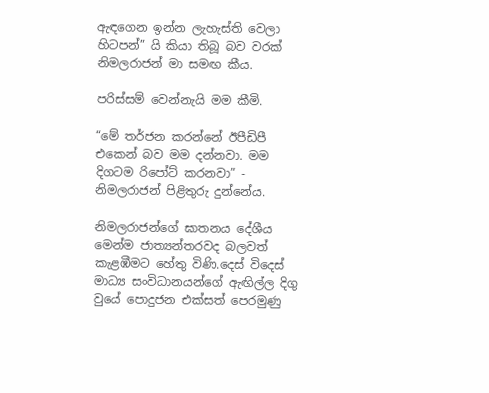ඇඳගෙන ඉන්න ලැහැස්ති වෙලා හිටපන්” යි කියා තිබූ බව වරක් නිමලරාජන් මා සමඟ කීය.

පරිස්සම් වෙන්නැයි මම කීමි.

“මේ තර්ජන කරන්නේ ඊපීඩිපී එකෙන් බව මම දන්නවා. මම දිගටම රිපෝට් කරනවා” -  නිමලරාජන් පිළිතුරු දුන්නේය.

නිමලරාජන්ගේ ඝාතනය දේශීය මෙන්ම ජාත්‍යන්තරවද බලවත් කැළඹීමට හේතු විණි.දෙස් විදෙස් මාධ්‍ය සංවිධානයන්ගේ ඇඟිල්ල දිගු වුයේ පොදුජන එක්සත් පෙරමුණු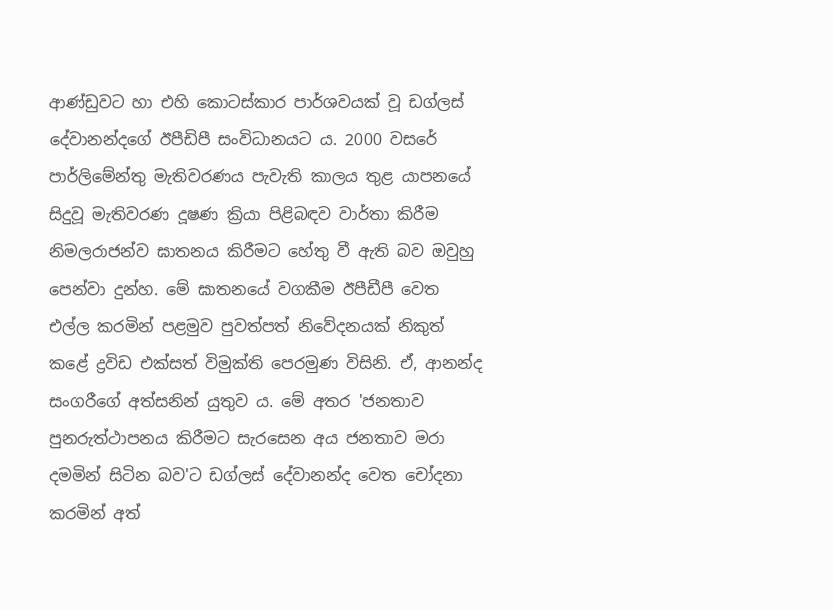ආණ්ඩුවට හා එහි කොටස්කාර පාර්ශවයක් වූ ඩග්ලස් දේවානන්දගේ ඊපීඩිපී සංවිධානයට ය. 2000 වසරේ පාර්ලිමේන්තු මැතිවරණය පැවැති කාලය තුළ යාපනයේ සිදුවූ මැතිවරණ දූෂණ ක්‍රියා පිළිබඳව වාර්තා කිරීම නිමලරාජන්ව ඝාතනය කිරීමට හේතු වී ඇති බව ඔවුහු පෙන්වා දුන්හ. මේ ඝාතනයේ වගකීම ඊපීඩීපී වෙත එල්ල කරමින් පළමුව පුවත්පත් නිවේදනයක් නිකුත් කළේ ද්‍රවිඩ එක්සත් විමුක්ති පෙරමුණ විසිනි. ඒ, ආනන්ද සංගරීගේ අත්සනින් යුතුව ය. මේ අතර 'ජනතාව පුනරුත්ථාපනය කිරීමට සැරසෙන අය ජනතාව මරා දමමින් සිටින බව'ට ඩග්ලස් දේවානන්ද වෙත චෝදනා  කරමින් අත්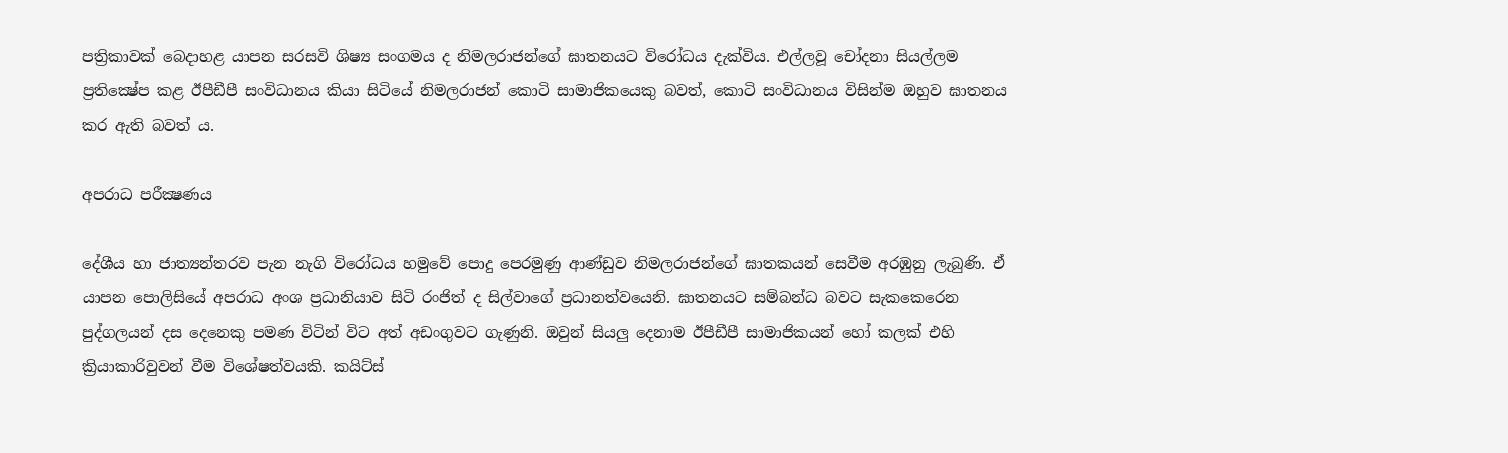පත්‍රිකාවක් බෙදාහළ යාපන සරසවි ශිෂ්‍ය සංගමය ද නිමලරාජන්ගේ ඝාතනයට විරෝධය දැක්විය. එල්ලවූ චෝදනා සියල්ලම ප්‍රතික්‍ෂේප කළ ඊපීඩීපී සංවිධානය කියා සිටියේ නිමලරාජන් කොටි සාමාජිකයෙකු බවත්, කොටි සංවිධානය විසින්ම ඔහුව ඝාතනය කර ඇති බවත් ය.

අපරාධ පරීක්‍ෂණය

දේශීය හා ජාත්‍යන්තරව පැන නැගි විරෝධය හමුවේ පොදු පෙරමුණු ආණ්ඩුව නිමලරාජන්ගේ ඝාතකයන් සෙවීම අරඹුනු ලැබුණි. ඒ යාපන පොලිසියේ අපරාධ අංශ ප්‍රධානියාව සිටි රංජිත් ද සිල්වාගේ ප්‍රධානත්වයෙනි. ඝාතනයට සම්බන්ධ බවට සැකකෙරෙන පුද්ගලයන් දස දෙනෙකු පමණ විටින් විට අත් අඩංගුවට ගැණුනි. ඔවුන් සියලු දෙනාම ඊපීඩීපී සාමාජිකයන් හෝ කලක් එහි ක්‍රියාකාරිවුවන් වීම විශේෂත්වයකි. කයිට්ස්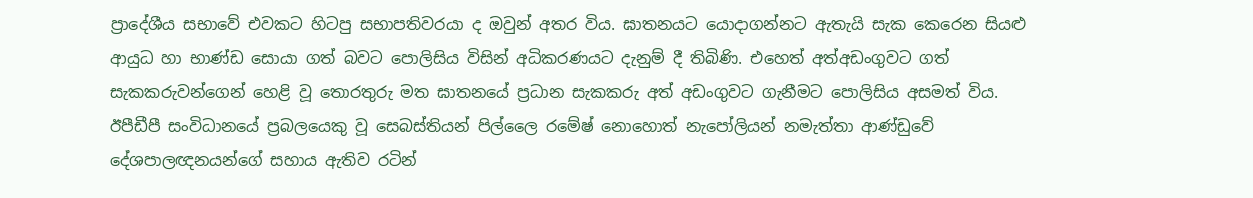ප්‍රාදේශීය සභාවේ එවකට හිටපු සභාපතිවරයා ද ඔවුන් අතර විය. ඝාතනයට යොදාගන්නට ඇතැයි සැක කෙරෙන සියළු ආයුධ හා භාණ්ඩ සොයා ගත් බවට පොලිසිය විසින් අධිකරණයට දැනුම් දී තිබිණි. එහෙත් අත්අඩංගුවට ගත් සැකකරුවන්ගෙන් හෙළි වූ තොරතුරු මත ඝාතනයේ ප්‍රධාන සැකකරු අත් අඩංගුවට ගැනීමට පොලිසිය අසමත් විය. ඊපීඩීපී සංවිධානයේ ප්‍රබලයෙකු වූ සෙබස්තියන් පිල්ලෛ රමේෂ් නොහොත් නැපෝලියන් නමැත්තා ආණ්ඩුවේ දේශපාලඥනයන්ගේ සහාය ඇතිව රටින්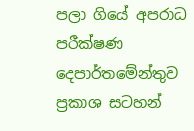පලා ගියේ අපරාධ පරීක්ෂණ දෙපාර්තමේන්තුව ප්‍රකාශ සටහන්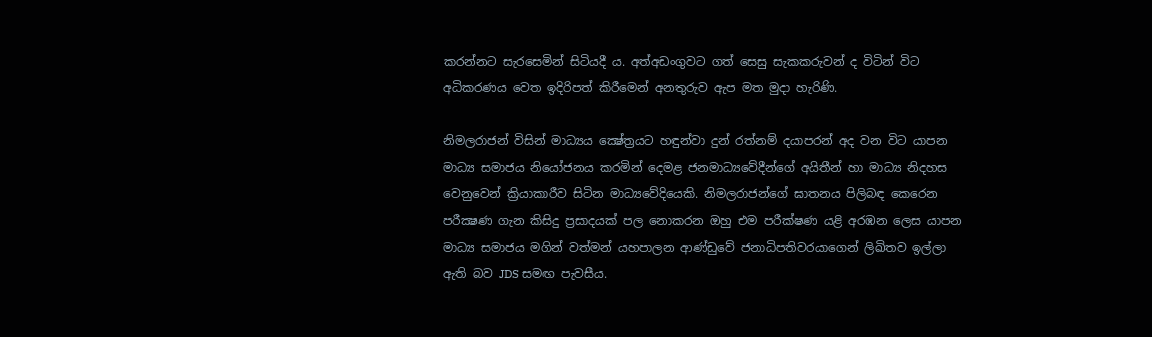කරන්නට සැරසෙමින් සිටියදී ය. අත්අඩංගුවට ගත් සෙසු සැකකරුවන් ද විටින් විට අධිකරණය වෙත ඉදිරිපත් කිරීමෙන් අනතුරුව ඇප මත මුදා හැරිණි.

නිමලරාජන් විසින් මාධ්‍යය ක්‍ෂේත්‍රයට හඳුන්වා දුන් රත්නම් දයාපරන් අද වන විට යාපන මාධ්‍ය සමාජය නියෝජනය කරමින් දෙමළ ජනමාධ්‍යවේදීන්ගේ අයිතීන් හා මාධ්‍ය නිදහස වෙනුවෙන් ක්‍රියාකාරීව සිටින මාධ්‍යවේදියෙකි. නිමලරාජන්ගේ ඝාතනය පිලිබඳ කෙරෙන පරීක්‍ෂණ ගැන කිසිදු ප්‍රසාදයක් පල නොකරන ඔහු එම පරීක්ෂණ යළි අරඹන ලෙස යාපන මාධ්‍ය සමාජය මගින් වත්මන් යහපාලන ආණ්ඩුවේ ජනාධිපතිවරයාගෙන් ලිඛිතව ඉල්ලා ඇති බව JDS සමඟ පැවසීය.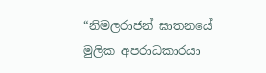“නිමලරාජන් ඝාතනයේ මුලික අපරාධකාරයා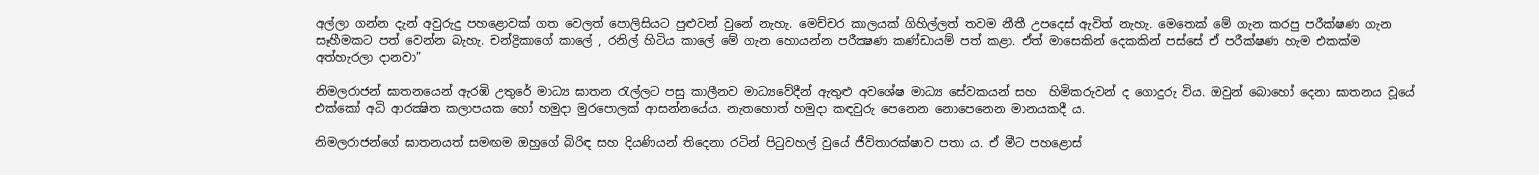අල්ලා ගන්න දැන් අවුරුදු පහළොවක් ගත වෙලත් පොලිසියට පුළුවන් වුනේ නැහැ. මෙච්චර කාලයක් ගිහිල්ලත් තවම නීතී උපදෙස් ඇවිත් නැහැ. මෙතෙක් මේ ගැන කරපු පරීක්ෂණ ගැන සෑහීමකට පත් වෙන්න බැහැ. චන්ද්‍රිකාගේ කාලේ , රනිල් හිටිය කාලේ මේ ගැන හොයන්න පරීක්‍ෂණ කණ්ඩායම් පත් කළා. ඒත් මාසෙකින් දෙකකින් පස්සේ ඒ පරීක්ෂණ හැම එකක්ම අත්හැරලා දානවා”

නිමලරාජන් ඝාතනයෙන් ඇරඹි උතුරේ මාධ්‍ය ඝාතන රැල්ලට පසු කාලීනව මාධ්‍යවේදීන් ඇතුළු අවශේෂ මාධ්‍ය සේවකයන් සහ  හිමිකරුවන් ද ගොදුරු විය. ඔවුන් බොහෝ දෙනා ඝාතනය වූයේ එක්කෝ අධි ආරක්‍ෂිත කලාපයක හෝ හමුදා මුරපොලක් ආසන්නයේය. නැතහොත් හමුදා කඳවුරු පෙනෙන නො‍පෙනෙන මානයකදී ය.

නිමලරාජන්ගේ ඝාතනයත් සමඟම ඔහුගේ බිරිඳ සහ දියණියන් තිදෙනා රටින් පිටුවහල් වුයේ ජීවිතාරක්ෂාව පතා ය. ඒ මීට පහළොස්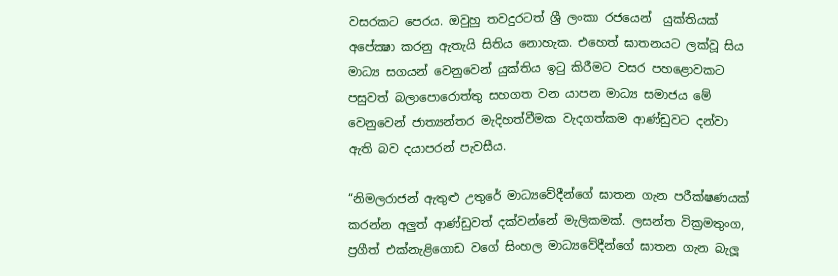වසරකට පෙරය. ඔවුහු තවදුරටත් ශ්‍රී ලංකා රජයෙන්  යුක්තියක් අපේක්‍ෂා කරනු ඇතැයි සිතිය නොහැක. එහෙත් ඝාතනයට ලක්වූ සිය මාධ්‍ය සගයන් වෙනුවෙන් යුක්තිය ඉටු කිරීමට වසර පහළොවකට පසුවත් බලාපොරොත්තු සහගත වන යාපන මාධ්‍ය සමාජය මේ වෙනුවෙන් ජාත්‍යන්තර මැදිහත්වීමක වැදගත්කම ආණ්ඩුවට දන්වා ඇති බව දයාපරන් පැවසීය.

“නිමලරාජන් ඇතුළු උතුරේ මාධ්‍යවේදීන්ගේ ඝාතන ගැන පරීක්ෂණයක් කරන්න අලුත් ආණ්ඩුවත් දක්වන්නේ මැලිකමක්. ලසන්ත වික්‍රමතුංග, ප්‍රගීත් එක්නැළිගොඩ වගේ සිංහල මාධ්‍යවේදීන්ගේ ඝාතන ගැන බැලූ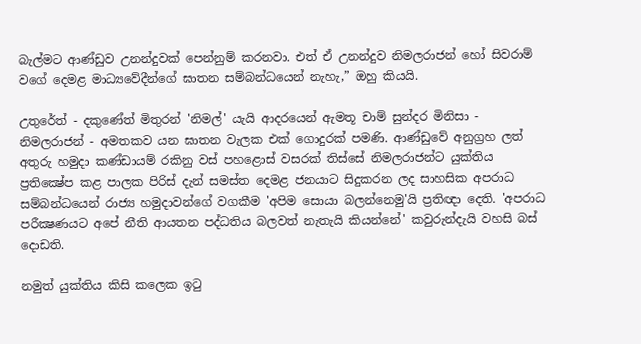බැල්මට ආණ්ඩුව උනන්දුවක් පෙන්නුම් කරනවා. එත් ඒ උනන්දුව නිමලරාජන් හෝ සිවරාම් වගේ දෙමළ මාධ්‍යවේදීන්ගේ ඝාතන සම්බන්ධයෙන් නැහැ,” ඔහු කියයි.

උතුරේත් - දකුණේත් මිතුරන් 'නිමල්' යැයි ආදරයෙන් ඇමතූ චාම් සුන්දර මිනිසා - නිමලරාජන් - අමතකව යන ඝාතන වැලක එක් ගොදුරක් පමණි. ආණ්ඩුවේ අනුග්‍රහ ලත් අතුරු හමුදා කණ්ඩායම් රකිනු වස් පහළොස් වසරක් තිස්සේ නිමලරාජන්ට යුක්තිය ප්‍රතික්‍ෂේප කළ පාලක පිරිස් දැන් සමස්ත දෙමළ ජනයාට සිදුකරන ලද සාහසික අපරාධ සම්බන්ධයෙන් රාජ්‍ය හමුදාවන්ගේ වගකීම 'අපිම සොයා බලන්නෙමු'යි ප්‍රතිඥා දෙති. 'අපරාධ පරීක්‍ෂණයට අපේ නීති ආයතන පද්ධතිය බලවත් නැතැයි කියන්නේ' කවුරුන්දැයි වහසි බස් දොඩති.

නමුත් යුක්තිය කිසි කලෙක ඉටු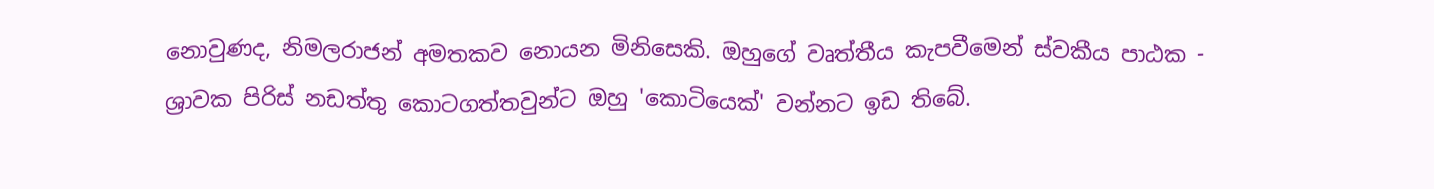නොවුණද, නිමලරාජන් අමතකව නොයන මිනිසෙකි. ඔහුගේ වෘත්තීය කැපවීමෙන් ස්වකීය පාඨක - ශ්‍රාවක පිරිස් නඩත්තු කොටගත්තවුන්ට ඔහු 'කොටියෙක්' වන්නට ඉඩ තිබේ.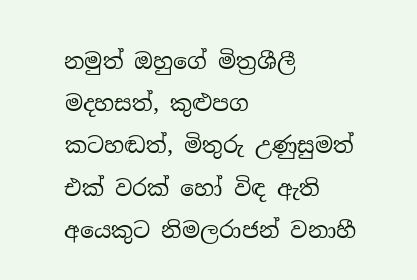නමුත් ඔහුගේ මිත්‍රශීලී මදහසත්, කුළුපග කටහඬත්, මිතුරු උණුසුමත් එක් වරක් හෝ විඳ ඇති අයෙකුට නිමලරාජන් වනාහී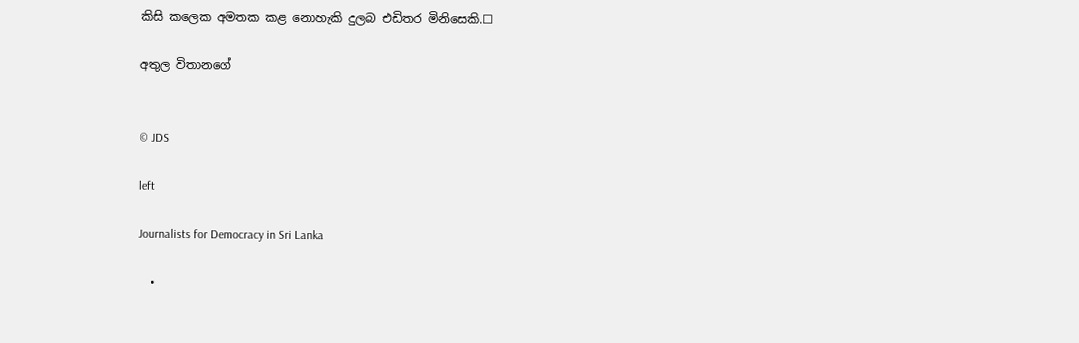කිසි කලෙක අමතක ‍කළ නොහැකි දුලබ එඩිතර මිනිසෙකි.☐

අතුල විතානගේ


© JDS

left

Journalists for Democracy in Sri Lanka

  •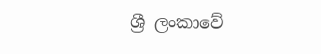ශ්‍රී ලංකාවේ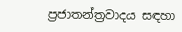ප්‍රජාතන්ත්‍රවාදය සඳහා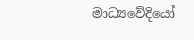මාධ්‍යවේදියෝ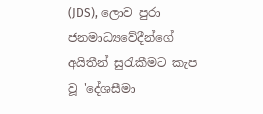(JDS), ලොව පුරා ජනමාධ්‍යවේදීන්ගේ අයිතීන් සුරැකීමට කැප වූ 'දේශසීමා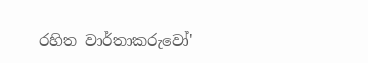රහිත වාර්තාකරුවෝ'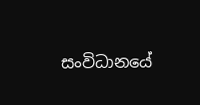සංවිධානයේ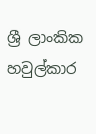ශ්‍රී ලාංකික හවුල්කාර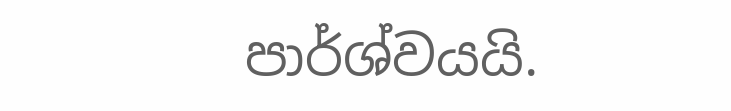පාර්ශ්වයයි.